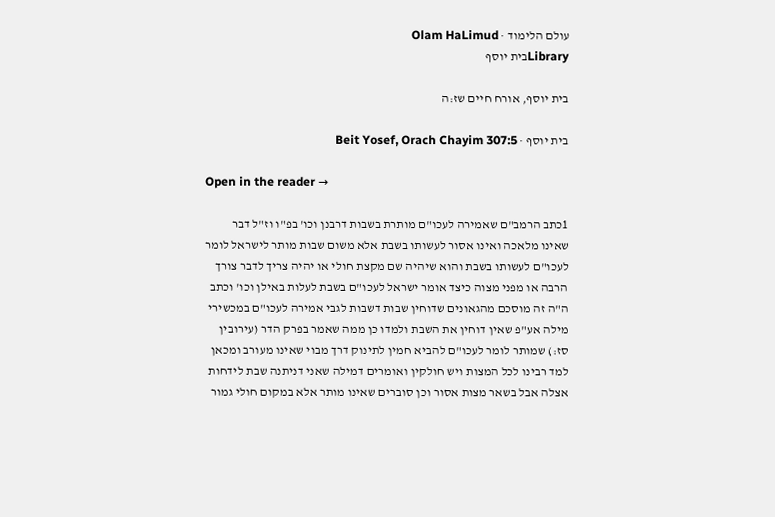עולם הלימוד · Olam HaLimud
Libraryבית יוסף

בית יוסף, אורח חיים שז:ה

בית יוסף · Beit Yosef, Orach Chayim 307:5

Open in the reader →

1כתב הרמב"ם שאמירה לעכו"ם מותרת בשבות דרבנן וכו' בפ"ו וז"ל דבר שאינו מלאכה ואינו אסור לעשותו בשבת אלא משום שבות מותר לישראל לומר לעכו"ם לעשותו בשבת והוא שיהיה שם מקצת חולי או יהיה צריך לדבר צורך הרבה או מפני מצוה כיצד אומר ישראל לעכו"ם בשבת לעלות באילן וכו' וכתב ה"ה זה מוסכם מהגאונים שדוחין שבות דשבות לגבי אמירה לעכו"ם במכשירי מילה אע"פ שאין דוחין את השבת ולמדו כן ממה שאמר בפרק הדר (עירובין סז:) שמותר לומר לעכו"ם להביא חמין לתינוק דרך מבוי שאינו מעורב ומכאן למד רבינו לכל המצות ויש חולקין ואומרים דמילה שאני דניתנה שבת לידחות אצלה אבל בשאר מצות אסור וכן סוברים שאינו מותר אלא במקום חולי גמור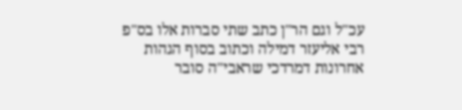עכ"ל וגם הר"ן כתב שתי סברות אלו בס"פ רבי אליעזר דמילה וכתוב בסוף הגהות אחרונות דמרדכי שראבי"ה סובר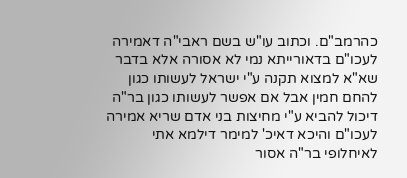כהרמב"ם. וכתוב עו"ש בשם ראבי"ה דאמירה לעכו"ם בדאורייתא נמי לא אסורה אלא בדבר שא"א למצוא תקנה ע"י ישראל לעשותו כגון להחם חמין אבל אם אפשר לעשותו כגון בר"ה דיכול להביא ע"י מחיצות בני אדם שריא אמירה לעכו"ם והיכא דאיכ' למימר דילמא אתי לאיחלופי בר"ה אסור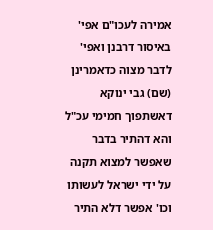אמירה לעכו"ם אפי' באיסור דרבנן ואפי' לדבר מצוה כדאמרינן (שם) גבי ינוקא דאשתפוך חמימי עכ"ל והא דהתיר בדבר שאפשר למצוא תקנה על ידי ישראל לעשותו וכו' אפשר דלא התיר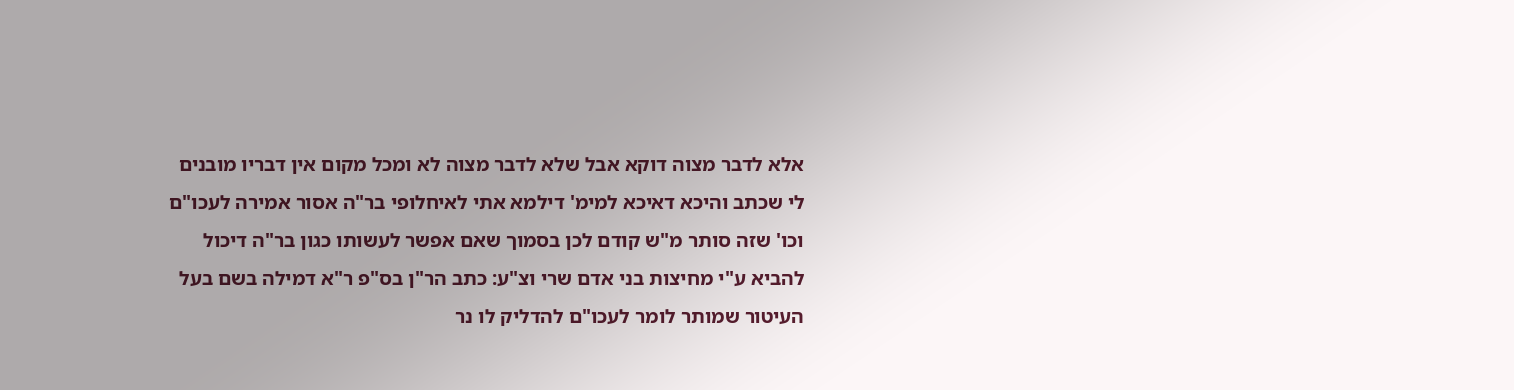אלא לדבר מצוה דוקא אבל שלא לדבר מצוה לא ומכל מקום אין דבריו מובנים לי שכתב והיכא דאיכא למימ' דילמא אתי לאיחלופי בר"ה אסור אמירה לעכו"ם וכו' שזה סותר מ"ש קודם לכן בסמוך שאם אפשר לעשותו כגון בר"ה דיכול להביא ע"י מחיצות בני אדם שרי וצ"ע: כתב הר"ן בס"פ ר"א דמילה בשם בעל העיטור שמותר לומר לעכו"ם להדליק לו נר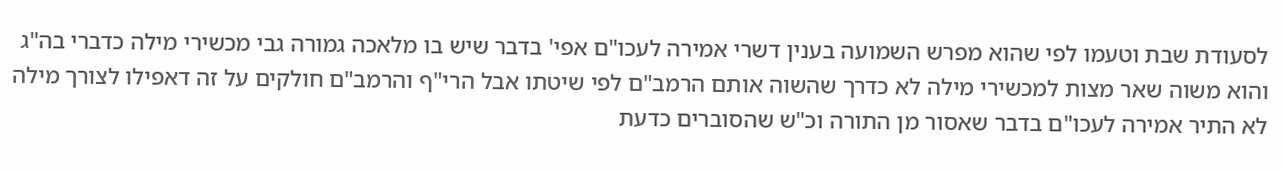לסעודת שבת וטעמו לפי שהוא מפרש השמועה בענין דשרי אמירה לעכו"ם אפי' בדבר שיש בו מלאכה גמורה גבי מכשירי מילה כדברי בה"ג והוא משוה שאר מצות למכשירי מילה לא כדרך שהשוה אותם הרמב"ם לפי שיטתו אבל הרי"ף והרמב"ם חולקים על זה דאפילו לצורך מילה לא התיר אמירה לעכו"ם בדבר שאסור מן התורה וכ"ש שהסוברים כדעת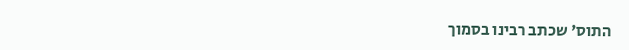התוס' שכתב רבינו בסמוך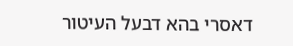דאסרי בהא דבעל העיטור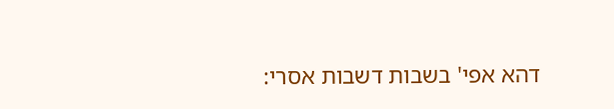דהא אפי' בשבות דשבות אסרי: